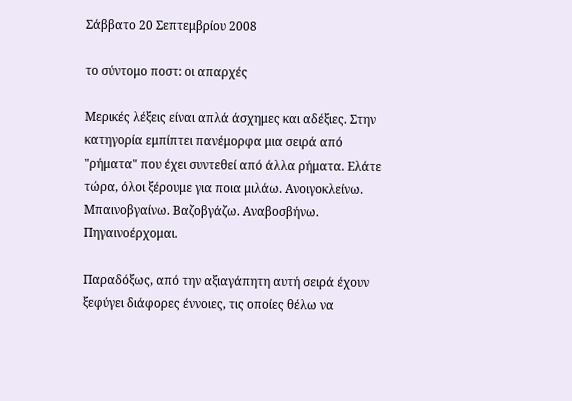Σάββατο 20 Σεπτεμβρίου 2008

το σύντομο ποστ: οι απαρχές

Μερικές λέξεις είναι απλά άσχημες και αδέξιες. Στην κατηγορία εμπίπτει πανέμορφα μια σειρά από "ρήματα" που έχει συντεθεί από άλλα ρήματα. Ελάτε τώρα, όλοι ξέρουμε για ποια μιλάω. Ανοιγοκλείνω. Μπαινοβγαίνω. Βαζοβγάζω. Αναβοσβήνω. Πηγαινοέρχομαι.

Παραδόξως, από την αξιαγάπητη αυτή σειρά έχουν ξεφύγει διάφορες έννοιες, τις οποίες θέλω να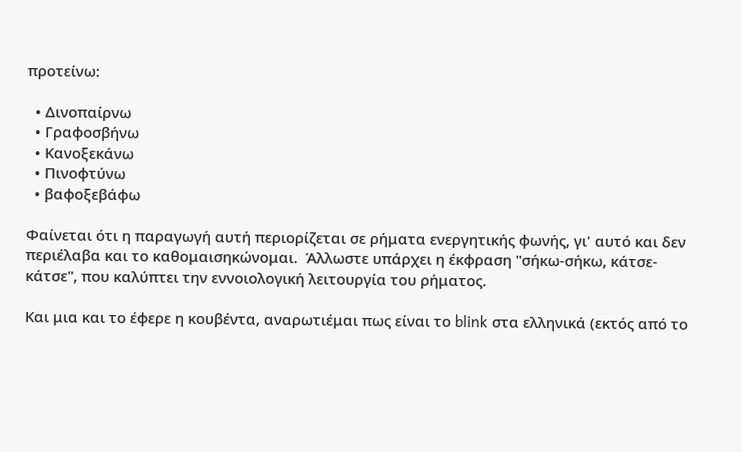προτείνω:

  • Δινοπαίρνω
  • Γραφοσβήνω
  • Κανοξεκάνω
  • Πινοφτύνω
  • βαφοξεβάφω

Φαίνεται ότι η παραγωγή αυτή περιορίζεται σε ρήματα ενεργητικής φωνής, γι' αυτό και δεν περιέλαβα και το καθομαισηκώνομαι.  Άλλωστε υπάρχει η έκφραση "σήκω-σήκω, κάτσε-κάτσε", που καλύπτει την εννοιολογική λειτουργία του ρήματος.

Και μια και το έφερε η κουβέντα, αναρωτιέμαι πως είναι το blink στα ελληνικά (εκτός από το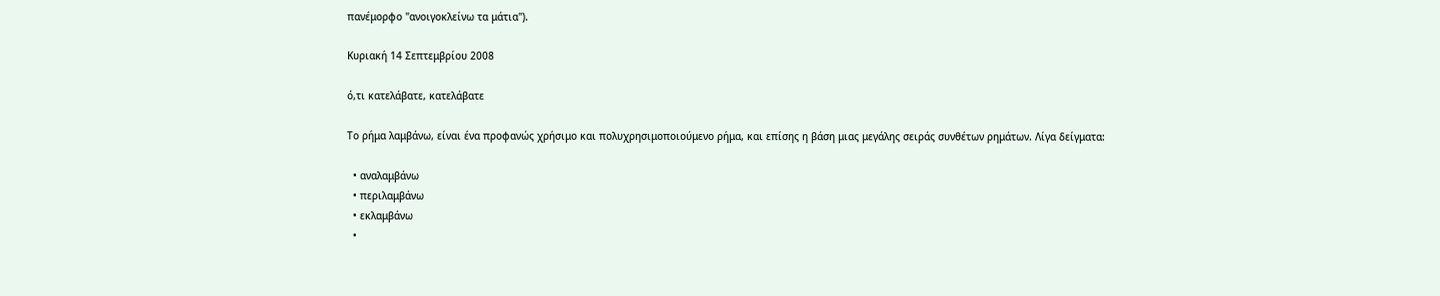πανέμορφο "ανοιγοκλείνω τα μάτια").

Κυριακή 14 Σεπτεμβρίου 2008

ό,τι κατελάβατε, κατελάβατε

Το ρήμα λαμβάνω, είναι ένα προφανώς χρήσιμο και πολυχρησιμοποιούμενο ρήμα, και επίσης η βάση μιας μεγάλης σειράς συνθέτων ρημάτων. Λίγα δείγματα:

  • αναλαμβάνω
  • περιλαμβάνω
  • εκλαμβάνω
  •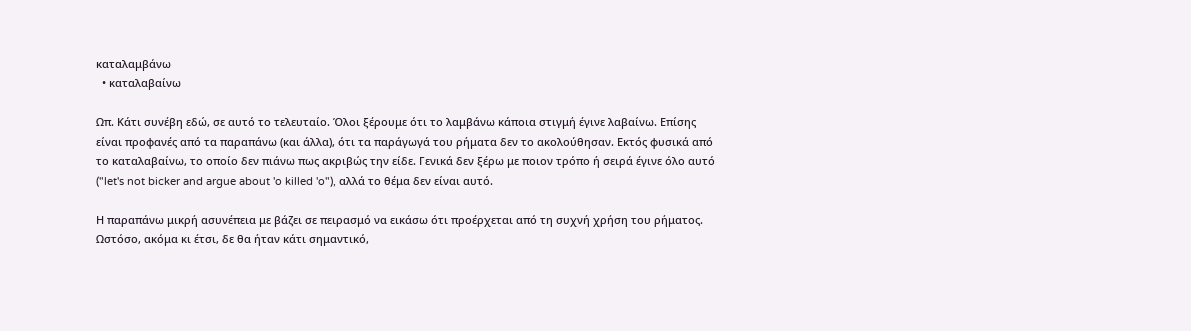καταλαμβάνω
  • καταλαβαίνω

Ωπ. Κάτι συνέβη εδώ, σε αυτό το τελευταίο. Όλοι ξέρουμε ότι το λαμβάνω κάποια στιγμή έγινε λαβαίνω. Επίσης είναι προφανές από τα παραπάνω (και άλλα), ότι τα παράγωγά του ρήματα δεν το ακολούθησαν. Εκτός φυσικά από το καταλαβαίνω, το οποίο δεν πιάνω πως ακριβώς την είδε. Γενικά δεν ξέρω με ποιον τρόπο ή σειρά έγινε όλο αυτό ("let's not bicker and argue about 'o killed 'o"), αλλά το θέμα δεν είναι αυτό.

Η παραπάνω μικρή ασυνέπεια με βάζει σε πειρασμό να εικάσω ότι προέρχεται από τη συχνή χρήση του ρήματος. Ωστόσο, ακόμα κι έτσι, δε θα ήταν κάτι σημαντικό,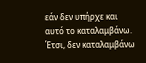εάν δεν υπήρχε και αυτό το καταλαμβάνω. Έτσι, δεν καταλαμβάνω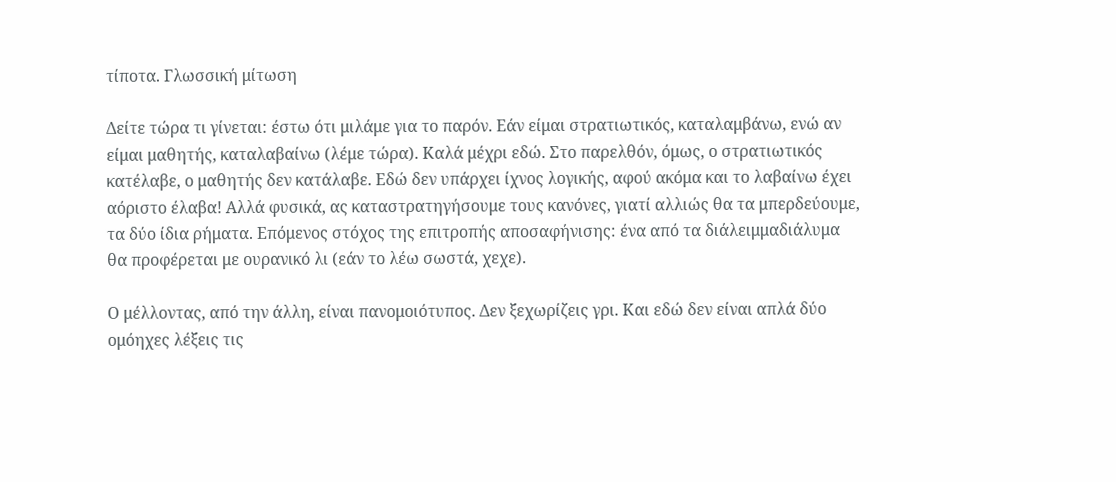τίποτα. Γλωσσική μίτωση

Δείτε τώρα τι γίνεται: έστω ότι μιλάμε για το παρόν. Εάν είμαι στρατιωτικός, καταλαμβάνω, ενώ αν είμαι μαθητής, καταλαβαίνω (λέμε τώρα). Καλά μέχρι εδώ. Στο παρελθόν, όμως, ο στρατιωτικός κατέλαβε, ο μαθητής δεν κατάλαβε. Εδώ δεν υπάρχει ίχνος λογικής, αφού ακόμα και το λαβαίνω έχει αόριστο έλαβα! Αλλά φυσικά, ας καταστρατηγήσουμε τους κανόνες, γιατί αλλιώς θα τα μπερδεύουμε, τα δύο ίδια ρήματα. Επόμενος στόχος της επιτροπής αποσαφήνισης: ένα από τα διάλειμμαδιάλυμα θα προφέρεται με ουρανικό λι (εάν το λέω σωστά, χεχε).

Ο μέλλοντας, από την άλλη, είναι πανομοιότυπος. Δεν ξεχωρίζεις γρι. Και εδώ δεν είναι απλά δύο ομόηχες λέξεις τις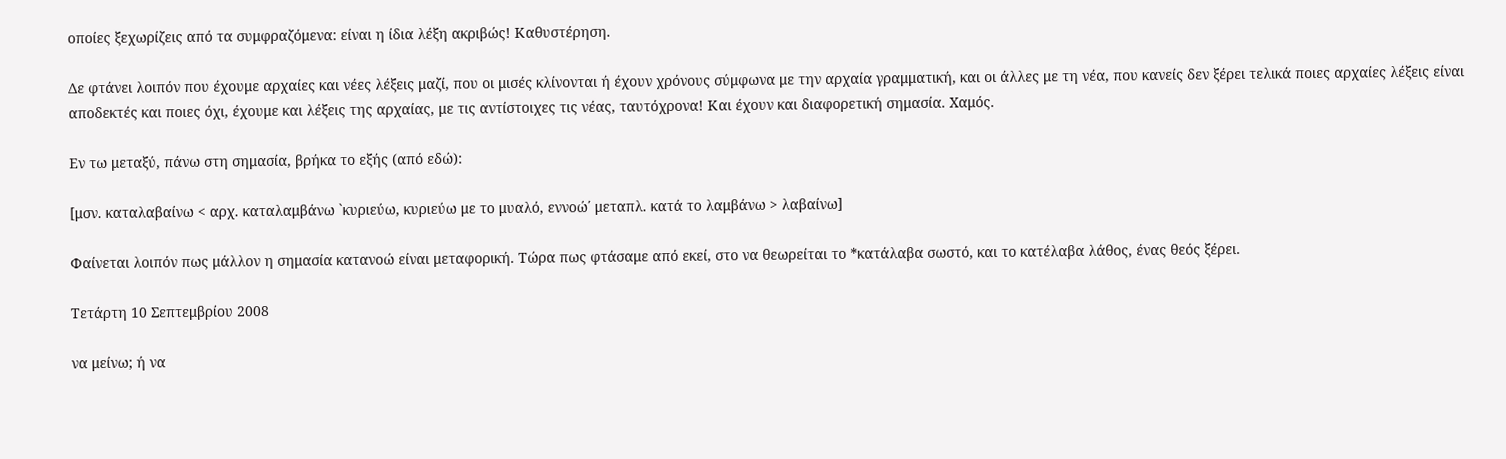οποίες ξεχωρίζεις από τα συμφραζόμενα: είναι η ίδια λέξη ακριβώς! Καθυστέρηση.

Δε φτάνει λοιπόν που έχουμε αρχαίες και νέες λέξεις μαζί, που οι μισές κλίνονται ή έχουν χρόνους σύμφωνα με την αρχαία γραμματική, και οι άλλες με τη νέα, που κανείς δεν ξέρει τελικά ποιες αρχαίες λέξεις είναι αποδεκτές και ποιες όχι, έχουμε και λέξεις της αρχαίας, με τις αντίστοιχες τις νέας, ταυτόχρονα! Και έχουν και διαφορετική σημασία. Χαμός.

Εν τω μεταξύ, πάνω στη σημασία, βρήκα το εξής (από εδώ):

[μσν. καταλαβαίνω < αρχ. καταλαμβάνω `κυριεύω, κυριεύω με το μυαλό, εννοώ΄ μεταπλ. κατά το λαμβάνω > λαβαίνω]

Φαίνεται λοιπόν πως μάλλον η σημασία κατανοώ είναι μεταφορική. Τώρα πως φτάσαμε από εκεί, στο να θεωρείται το *κατάλαβα σωστό, και το κατέλαβα λάθος, ένας θεός ξέρει.

Τετάρτη 10 Σεπτεμβρίου 2008

να μείνω; ή να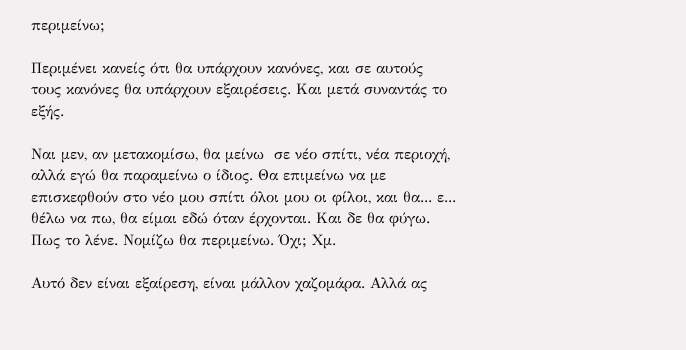περιμείνω;

Περιμένει κανείς ότι θα υπάρχουν κανόνες, και σε αυτούς τους κανόνες θα υπάρχουν εξαιρέσεις. Και μετά συναντάς το εξής.

Ναι μεν, αν μετακομίσω, θα μείνω  σε νέο σπίτι, νέα περιοχή, αλλά εγώ θα παραμείνω ο ίδιος. Θα επιμείνω να με επισκεφθούν στο νέο μου σπίτι όλοι μου οι φίλοι, και θα... ε... θέλω να πω, θα είμαι εδώ όταν έρχονται. Και δε θα φύγω. Πως το λένε. Νομίζω θα περιμείνω. Όχι; Χμ.

Αυτό δεν είναι εξαίρεση, είναι μάλλον χαζομάρα. Αλλά ας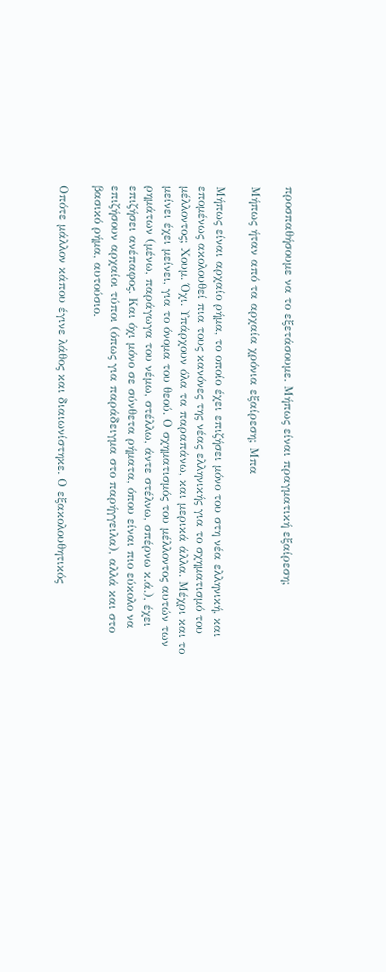προσπαθήσουμε να το εξετάσουμε. Μήπως είναι πραγματική εξαίρεση;

Μήπως ήταν από τα αρχαία χρόνια εξαίρεση; Μπα

Μήπως είναι αρχαίο ρήμα, το οποίο έχει επιζήσει μόνο του στη νέα ελληνική, και επομένως ακολουθεί πια τους κανόνες της νέας ελληνικής για το σχηματισμό του μέλλοντος; Χουμ. Όχι. Υπάρχουν όλα τα παραπάνω, και μερικά άλλα. Μέχρι και το μείνει έχει μείνει, για το όνομα του θεού. Ο σχηματισμός του μέλλοντος αυτών των ρημάτων (μένω, παράγωγα του νέμω, στέλλω, άντε στέλνω, σπέρνω κ.ά.), έχει επιζήσει ανέπαφος. Και όχι μόνο σε σύνθετα ρήματα, όπου είναι πιο εύκολο να επιζήσουν αρχαίοι τύποι (όπως για παράδειγμα στο παρήγγειλα), αλλά και στο βασικό ρήμα, αυτούσιο.

Οπότε μάλλον κάπου έγινε λάθος και διαιωνίστηκε. Ο εξακολουθητικός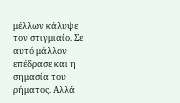μέλλων κάλυψε τον στιγμιαίο. Σε αυτό μάλλον επέδρασε και η σημασία του ρήματος. Αλλά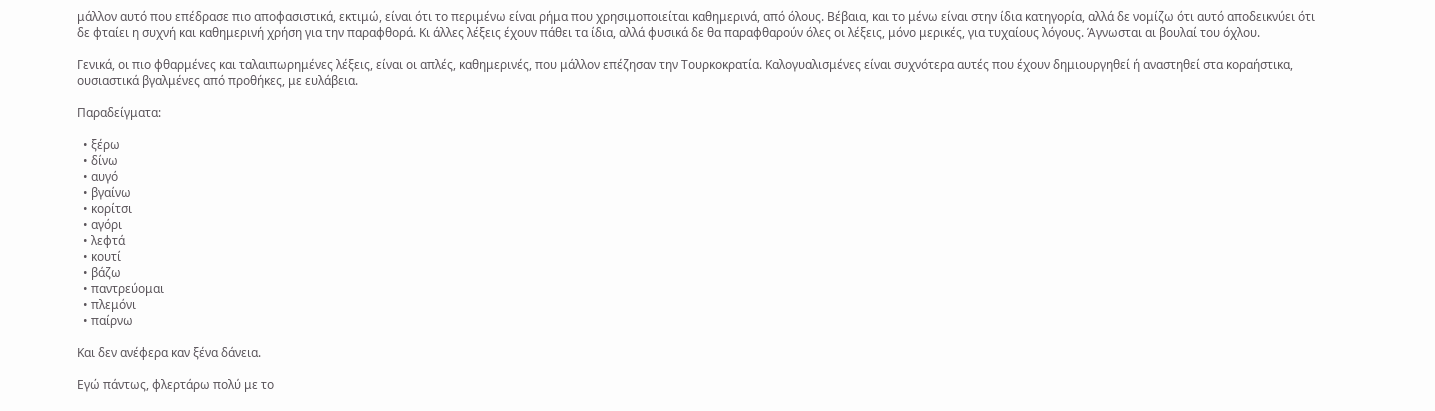μάλλον αυτό που επέδρασε πιο αποφασιστικά, εκτιμώ, είναι ότι το περιμένω είναι ρήμα που χρησιμοποιείται καθημερινά, από όλους. Βέβαια, και το μένω είναι στην ίδια κατηγορία, αλλά δε νομίζω ότι αυτό αποδεικνύει ότι δε φταίει η συχνή και καθημερινή χρήση για την παραφθορά. Κι άλλες λέξεις έχουν πάθει τα ίδια, αλλά φυσικά δε θα παραφθαρούν όλες οι λέξεις, μόνο μερικές, για τυχαίους λόγους. Άγνωσται αι βουλαί του όχλου.

Γενικά, οι πιο φθαρμένες και ταλαιπωρημένες λέξεις, είναι οι απλές, καθημερινές, που μάλλον επέζησαν την Τουρκοκρατία. Καλογυαλισμένες είναι συχνότερα αυτές που έχουν δημιουργηθεί ή αναστηθεί στα κοραήστικα, ουσιαστικά βγαλμένες από προθήκες, με ευλάβεια.

Παραδείγματα:

  • ξέρω
  • δίνω
  • αυγό
  • βγαίνω
  • κορίτσι
  • αγόρι
  • λεφτά
  • κουτί
  • βάζω
  • παντρεύομαι
  • πλεμόνι
  • παίρνω

Και δεν ανέφερα καν ξένα δάνεια.

Εγώ πάντως, φλερτάρω πολύ με το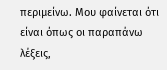περιμείνω. Μου φαίνεται ότι είναι όπως οι παραπάνω λέξεις,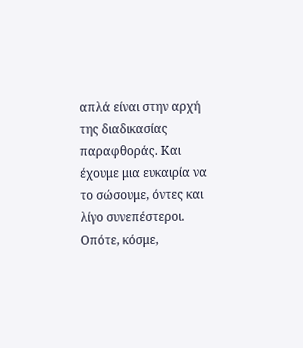απλά είναι στην αρχή της διαδικασίας παραφθοράς. Και έχουμε μια ευκαιρία να το σώσουμε, όντες και λίγο συνεπέστεροι. Οπότε, κόσμε,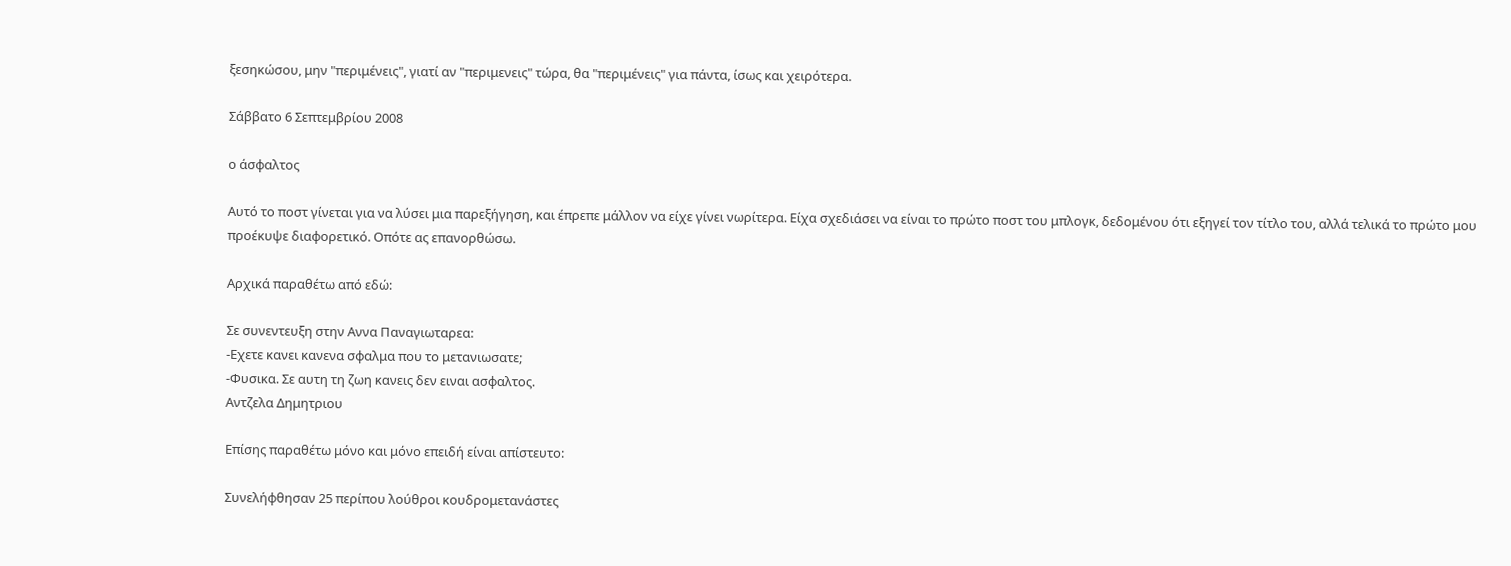ξεσηκώσου, μην "περιμένεις", γιατί αν "περιμενεις" τώρα, θα "περιμένεις" για πάντα, ίσως και χειρότερα.

Σάββατο 6 Σεπτεμβρίου 2008

ο άσφαλτος

Αυτό το ποστ γίνεται για να λύσει μια παρεξήγηση, και έπρεπε μάλλον να είχε γίνει νωρίτερα. Είχα σχεδιάσει να είναι το πρώτο ποστ του μπλογκ, δεδομένου ότι εξηγεί τον τίτλο του, αλλά τελικά το πρώτο μου προέκυψε διαφορετικό. Οπότε ας επανορθώσω.

Αρχικά παραθέτω από εδώ:

Σε συνεντευξη στην Αννα Παναγιωταρεα:
-Εχετε κανει κανενα σφαλμα που το μετανιωσατε;
-Φυσικα. Σε αυτη τη ζωη κανεις δεν ειναι ασφαλτος.
Αντζελα Δημητριου

Επίσης παραθέτω μόνο και μόνο επειδή είναι απίστευτο:

Συνελήφθησαν 25 περίπου λούθροι κουδρομετανάστες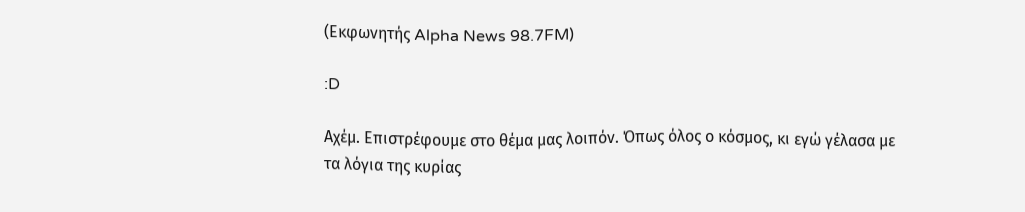(Εκφωνητής Alpha News 98.7FM)

:D

Αχέμ. Επιστρέφουμε στο θέμα μας λοιπόν. Όπως όλος ο κόσμος, κι εγώ γέλασα με τα λόγια της κυρίας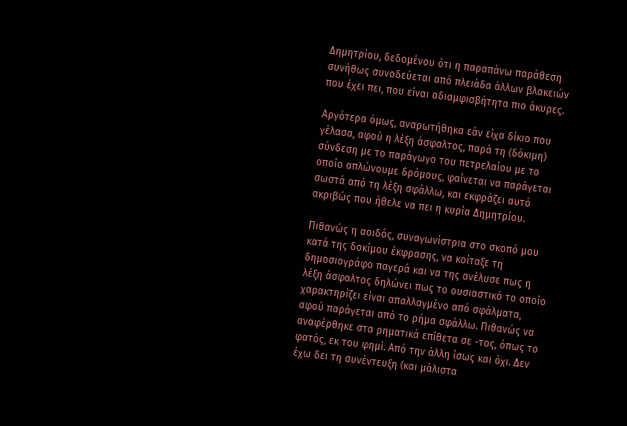Δημητρίου, δεδομένου ότι η παραπάνω παράθεση συνήθως συνοδεύεται από πλειάδα άλλων βλακειών που έχει πει, που είναι αδιαμφισβήτητα πιο άκυρες.

Αργότερα όμως, αναρωτήθηκα εάν είχα δίκιο που γέλασα, αφού η λέξη άσφαλτος, παρά τη (δόκιμη) σύνδεση με το παράγωγο του πετρελαίου με το οποίο απλώνουμε δρόμους, φαίνεται να παράγεται σωστά από τη λέξη σφάλλω, και εκφράζει αυτό ακριβώς που ήθελε να πει η κυρία Δημητρίου.

Πιθανώς η αοιδός, συναγωνίστρια στο σκοπό μου κατά της δοκίμου έκφρασης, να κοίταξε τη δημοσιογράφο παγερά και να της ανέλυσε πως η λέξη άσφαλτος δηλώνει πως το ουσιαστικό το οποίο χαρακτηρίζει είναι απαλλαγμένο από σφάλματα, αφού παράγεται από το ρήμα σφάλλω. Πιθανώς να αναφέρθηκε στα ρηματικά επίθετα σε -τος, όπως το φατός, εκ του φημί. Από την άλλη ίσως και όχι. Δεν έχω δει τη συνέντευξη (και μάλιστα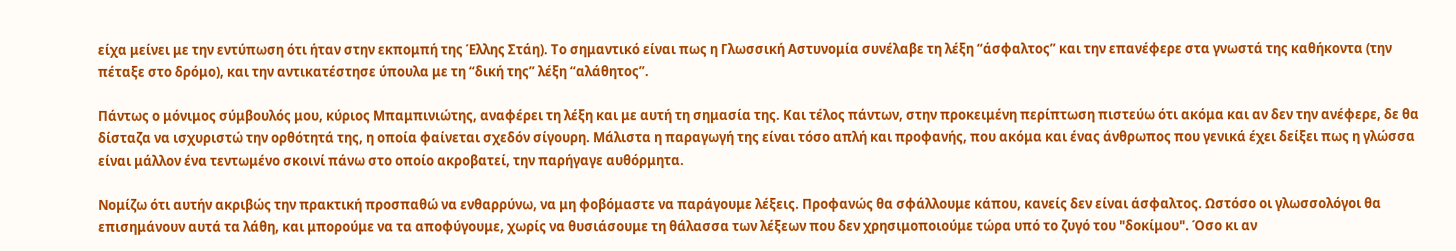είχα μείνει με την εντύπωση ότι ήταν στην εκπομπή της Έλλης Στάη). Το σημαντικό είναι πως η Γλωσσική Αστυνομία συνέλαβε τη λέξη “άσφαλτος” και την επανέφερε στα γνωστά της καθήκοντα (την πέταξε στο δρόμο), και την αντικατέστησε ύπουλα με τη “δική της” λέξη “αλάθητος”.

Πάντως ο μόνιμος σύμβουλός μου, κύριος Μπαμπινιώτης, αναφέρει τη λέξη και με αυτή τη σημασία της. Και τέλος πάντων, στην προκειμένη περίπτωση πιστεύω ότι ακόμα και αν δεν την ανέφερε, δε θα δίσταζα να ισχυριστώ την ορθότητά της, η οποία φαίνεται σχεδόν σίγουρη. Μάλιστα η παραγωγή της είναι τόσο απλή και προφανής, που ακόμα και ένας άνθρωπος που γενικά έχει δείξει πως η γλώσσα είναι μάλλον ένα τεντωμένο σκοινί πάνω στο οποίο ακροβατεί, την παρήγαγε αυθόρμητα.

Νομίζω ότι αυτήν ακριβώς την πρακτική προσπαθώ να ενθαρρύνω, να μη φοβόμαστε να παράγουμε λέξεις. Προφανώς θα σφάλλουμε κάπου, κανείς δεν είναι άσφαλτος. Ωστόσο οι γλωσσολόγοι θα επισημάνουν αυτά τα λάθη, και μπορούμε να τα αποφύγουμε, χωρίς να θυσιάσουμε τη θάλασσα των λέξεων που δεν χρησιμοποιούμε τώρα υπό το ζυγό του "δοκίμου". Όσο κι αν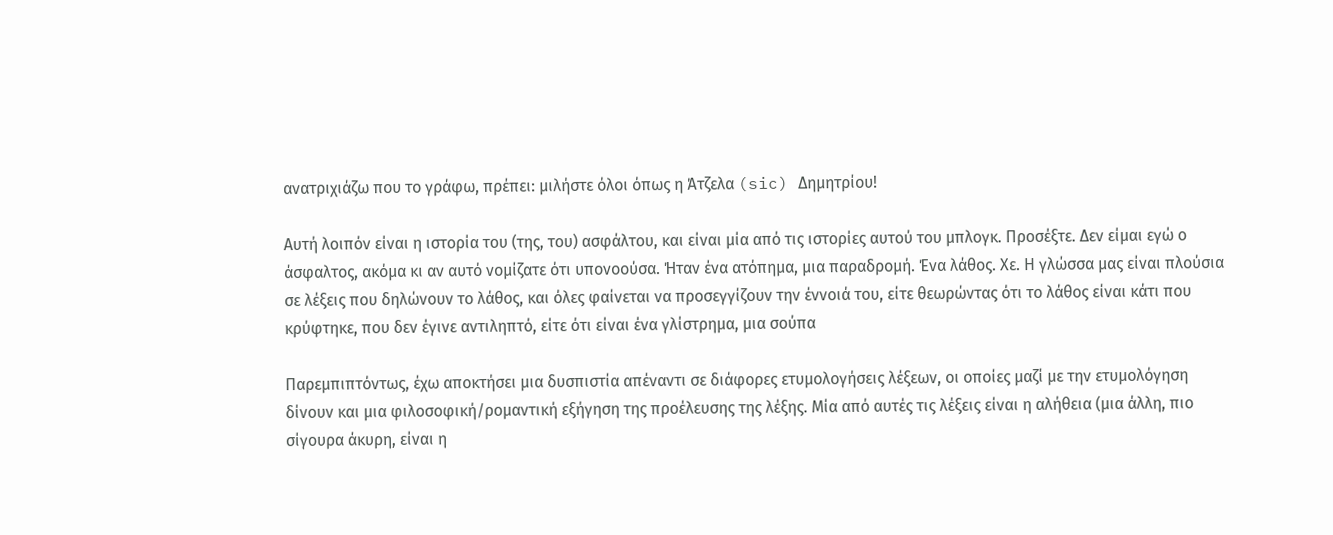ανατριχιάζω που το γράφω, πρέπει: μιλήστε όλοι όπως η Άτζελα (sic) Δημητρίου!

Αυτή λοιπόν είναι η ιστορία του (της, του) ασφάλτου, και είναι μία από τις ιστορίες αυτού του μπλογκ. Προσέξτε. Δεν είμαι εγώ ο άσφαλτος, ακόμα κι αν αυτό νομίζατε ότι υπονοούσα. Ήταν ένα ατόπημα, μια παραδρομή. Ένα λάθος. Χε. Η γλώσσα μας είναι πλούσια σε λέξεις που δηλώνουν το λάθος, και όλες φαίνεται να προσεγγίζουν την έννοιά του, είτε θεωρώντας ότι το λάθος είναι κάτι που κρύφτηκε, που δεν έγινε αντιληπτό, είτε ότι είναι ένα γλίστρημα, μια σούπα

Παρεμπιπτόντως, έχω αποκτήσει μια δυσπιστία απέναντι σε διάφορες ετυμολογήσεις λέξεων, οι οποίες μαζί με την ετυμολόγηση δίνουν και μια φιλοσοφική/ρομαντική εξήγηση της προέλευσης της λέξης. Μία από αυτές τις λέξεις είναι η αλήθεια (μια άλλη, πιο σίγουρα άκυρη, είναι η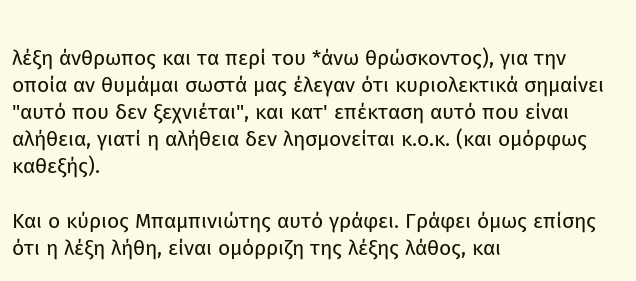λέξη άνθρωπος και τα περί του *άνω θρώσκοντος), για την οποία αν θυμάμαι σωστά μας έλεγαν ότι κυριολεκτικά σημαίνει "αυτό που δεν ξεχνιέται", και κατ' επέκταση αυτό που είναι αλήθεια, γιατί η αλήθεια δεν λησμονείται κ.ο.κ. (και ομόρφως καθεξής).

Και ο κύριος Μπαμπινιώτης αυτό γράφει. Γράφει όμως επίσης ότι η λέξη λήθη, είναι ομόρριζη της λέξης λάθος, και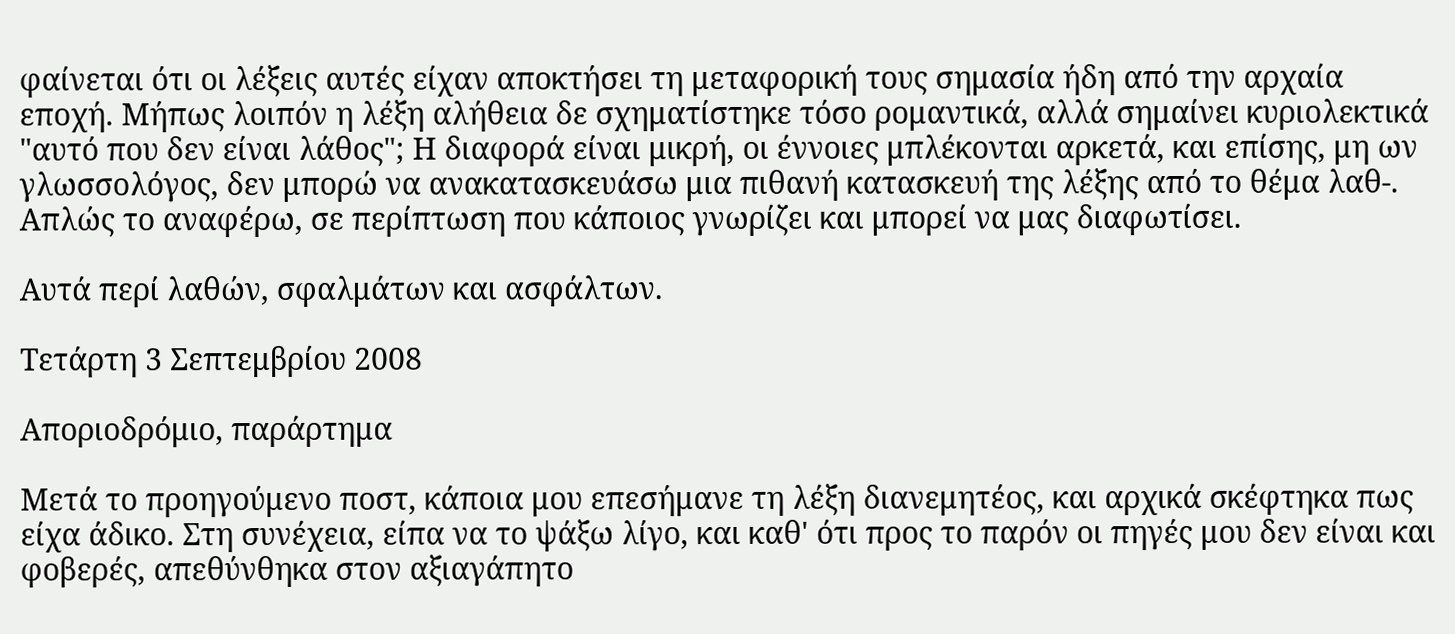φαίνεται ότι οι λέξεις αυτές είχαν αποκτήσει τη μεταφορική τους σημασία ήδη από την αρχαία εποχή. Μήπως λοιπόν η λέξη αλήθεια δε σχηματίστηκε τόσο ρομαντικά, αλλά σημαίνει κυριολεκτικά "αυτό που δεν είναι λάθος"; Η διαφορά είναι μικρή, οι έννοιες μπλέκονται αρκετά, και επίσης, μη ων γλωσσολόγος, δεν μπορώ να ανακατασκευάσω μια πιθανή κατασκευή της λέξης από το θέμα λαθ-. Απλώς το αναφέρω, σε περίπτωση που κάποιος γνωρίζει και μπορεί να μας διαφωτίσει.

Αυτά περί λαθών, σφαλμάτων και ασφάλτων.

Τετάρτη 3 Σεπτεμβρίου 2008

Αποριοδρόμιο, παράρτημα

Μετά το προηγούμενο ποστ, κάποια μου επεσήμανε τη λέξη διανεμητέος, και αρχικά σκέφτηκα πως είχα άδικο. Στη συνέχεια, είπα να το ψάξω λίγο, και καθ' ότι προς το παρόν οι πηγές μου δεν είναι και φοβερές, απεθύνθηκα στον αξιαγάπητο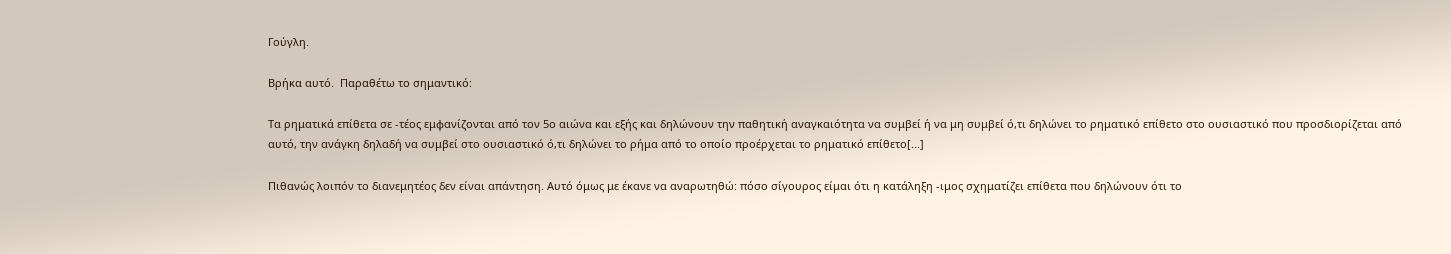Γούγλη.

Βρήκα αυτό.  Παραθέτω το σημαντικό:

Τα ρηματικά επίθετα σε -τέος εμφανίζονται από τον 5ο αιώνα και εξής και δηλώνουν την παθητική αναγκαιότητα να συμβεί ή να μη συμβεί ό,τι δηλώνει το ρηματικό επίθετο στο ουσιαστικό που προσδιορίζεται από αυτό, την ανάγκη δηλαδή να συμβεί στο ουσιαστικό ό,τι δηλώνει το ρήμα από το οποίο προέρχεται το ρηματικό επίθετο[...]

Πιθανώς λοιπόν το διανεμητέος δεν είναι απάντηση. Αυτό όμως με έκανε να αναρωτηθώ: πόσο σίγουρος είμαι ότι η κατάληξη -ιμος σχηματίζει επίθετα που δηλώνουν ότι το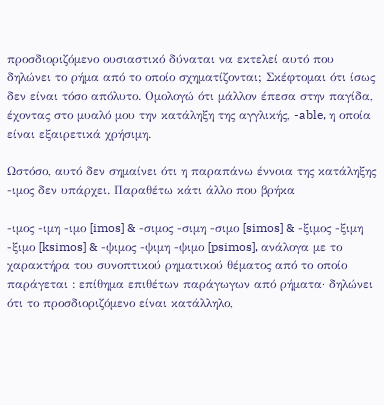προσδιοριζόμενο ουσιαστικό δύναται να εκτελεί αυτό που δηλώνει το ρήμα από το οποίο σχηματίζονται; Σκέφτομαι ότι ίσως δεν είναι τόσο απόλυτο. Ομολογώ ότι μάλλον έπεσα στην παγίδα, έχοντας στο μυαλό μου την κατάληξη της αγγλικής, -able, η οποία είναι εξαιρετικά χρήσιμη.

Ωστόσο, αυτό δεν σημαίνει ότι η παραπάνω έννοια της κατάληξης -ιμος δεν υπάρχει. Παραθέτω κάτι άλλο που βρήκα

-ιμος -ιμη -ιμο [imos] & -σιμος -σιμη -σιμο [simos] & -ξιμος -ξιμη -ξιμο [ksimos] & -ψιμος -ψιμη -ψιμο [psimos], ανάλογα με το χαρακτήρα του συνοπτικού ρηματικού θέματος από το οποίο παράγεται : επίθημα επιθέτων παράγωγων από ρήματα· δηλώνει ότι το προσδιοριζόμενο είναι κατάλληλο,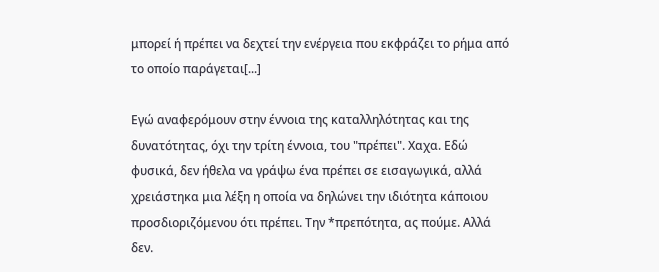μπορεί ή πρέπει να δεχτεί την ενέργεια που εκφράζει το ρήμα από το οποίο παράγεται[...]

Εγώ αναφερόμουν στην έννοια της καταλληλότητας και της δυνατότητας, όχι την τρίτη έννοια, του "πρέπει". Χαχα. Εδώ φυσικά, δεν ήθελα να γράψω ένα πρέπει σε εισαγωγικά, αλλά χρειάστηκα μια λέξη η οποία να δηλώνει την ιδιότητα κάποιου προσδιοριζόμενου ότι πρέπει. Την *πρεπότητα, ας πούμε. Αλλά δεν.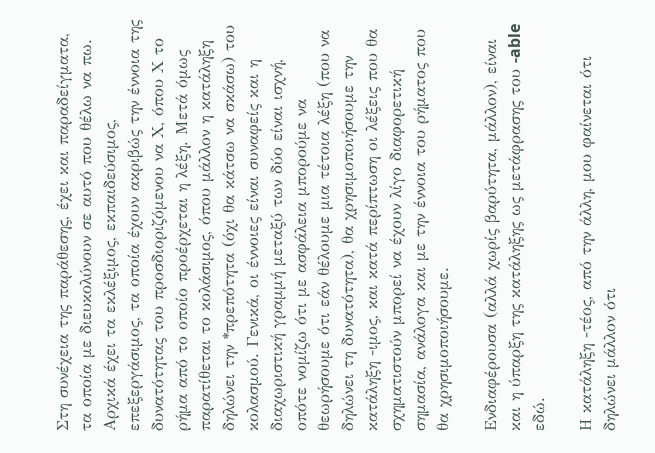Στη συνέχεια της παράθεσης, έχει και παραδείγματα, τα οποία με διευκολύνουν σε αυτό που θέλω να πω. Αρχικά έχει τα εκλέξιμος, εκπαιδεύσιμος, επεξεργάσιμος, τα οποία έχουν ακριβώς την έννοια της δυνατότητας του προσδιοριζόμενου να Χ, όπου Χ το ρήμα από το οποίο προέρχεται η λέξη. Μετά όμως παρατίθεται το κολάσιμος, όπου μάλλον η κατάληξη δηλώνει την *πρεπότητα (όχι θα κάτσω να σκάσω) του κολασμού. Γενικά, οι έννοιες είναι συναφείς και η διαχωριστική γραμμή μεταξύ των δύο είναι ισχνή, οπότε νομίζω ότι με ασφάλεια μπορούμε να θεωρήσουμε ότι εάν θέλουμε μια τέτοια λέξη (που να δηλώνει τη δυνατότητα), θα χρησιμοποιήσουμε την κατάληξη -ιμος, και κατά περίπτωση οι λέξεις που θα σχηματιστούν μπορεί να έχουν λίγο διαφορετική σημασία, ανάλογα και με την έννοια του ρήματος που θα χρησιμοποιήσουμε.

Ενδιαφέρουσα (αλλά χωρίς βαρύτητα, μάλλον), είναι και η ύπαρξη της κατάληξης ως μετάφρασης του -able εδώ.

Η κατάληξη -τέος, από την άλλη, μου φαίνεται ότι δηλώνει μάλλον ότι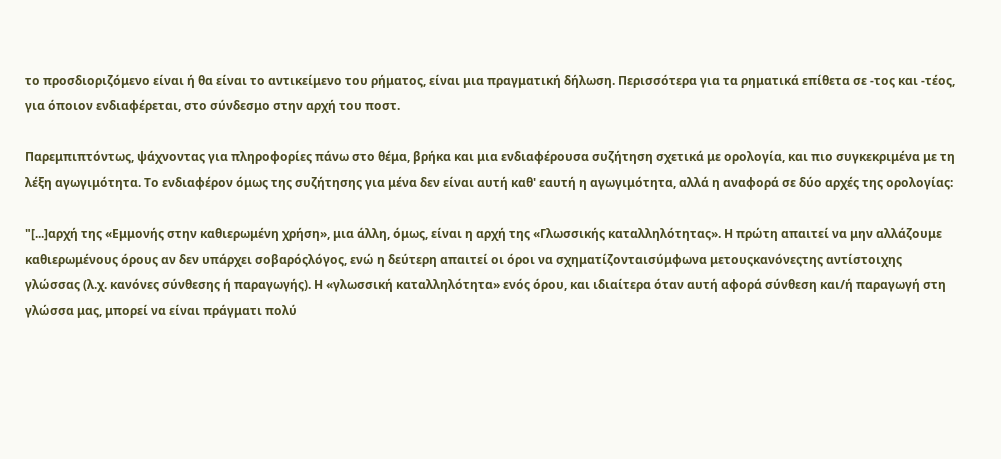το προσδιοριζόμενο είναι ή θα είναι το αντικείμενο του ρήματος, είναι μια πραγματική δήλωση. Περισσότερα για τα ρηματικά επίθετα σε -τος και -τέος, για όποιον ενδιαφέρεται, στο σύνδεσμο στην αρχή του ποστ.

Παρεμπιπτόντως, ψάχνοντας για πληροφορίες πάνω στο θέμα, βρήκα και μια ενδιαφέρουσα συζήτηση σχετικά με ορολογία, και πιο συγκεκριμένα με τη λέξη αγωγιμότητα. Το ενδιαφέρον όμως της συζήτησης για μένα δεν είναι αυτή καθ' εαυτή η αγωγιμότητα, αλλά η αναφορά σε δύο αρχές της ορολογίας:

"[...]αρχή της «Εμμονής στην καθιερωμένη χρήση», μια άλλη, όμως, είναι η αρχή της «Γλωσσικής καταλληλότητας». Η πρώτη απαιτεί να μην αλλάζουμε καθιερωμένους όρους αν δεν υπάρχει σοβαρόςλόγος, ενώ η δεύτερη απαιτεί οι όροι να σχηματίζονταισύμφωνα μετουςκανόνεςτης αντίστοιχης γλώσσας (λ.χ. κανόνες σύνθεσης ή παραγωγής). Η «γλωσσική καταλληλότητα» ενός όρου, και ιδιαίτερα όταν αυτή αφορά σύνθεση και/ή παραγωγή στη γλώσσα μας, μπορεί να είναι πράγματι πολύ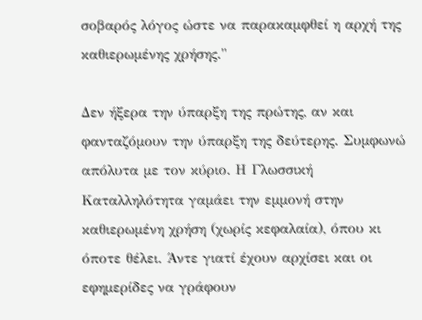σοβαρός λόγος ώστε να παρακαμφθεί η αρχή της καθιερωμένης χρήσης."

Δεν ήξερα την ύπαρξη της πρώτης, αν και φανταζόμουν την ύπαρξη της δεύτερης. Συμφωνώ απόλυτα με τον κύριο. Η Γλωσσική Καταλληλότητα γαμάει την εμμονή στην καθιερωμένη χρήση (χωρίς κεφαλαία), όπου κι όποτε θέλει. Άντε γιατί έχουν αρχίσει και οι εφημερίδες να γράφουν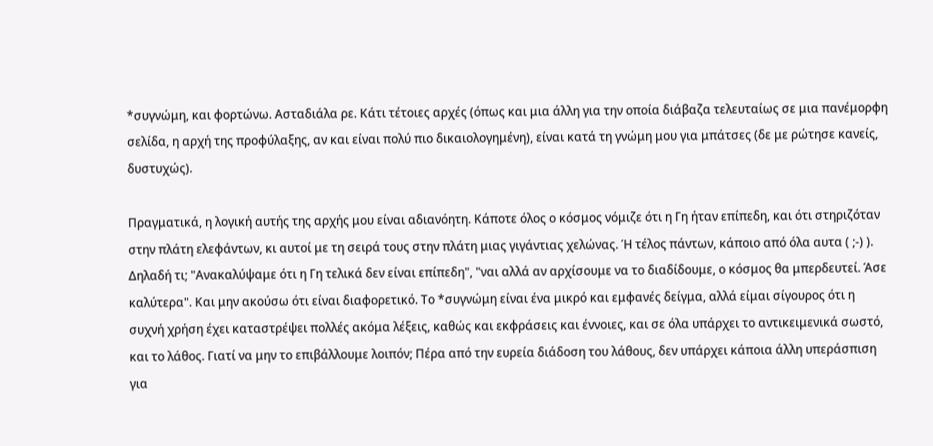*συγνώμη, και φορτώνω. Ασταδιάλα ρε. Κάτι τέτοιες αρχές (όπως και μια άλλη για την οποία διάβαζα τελευταίως σε μια πανέμορφη σελίδα, η αρχή της προφύλαξης, αν και είναι πολύ πιο δικαιολογημένη), είναι κατά τη γνώμη μου για μπάτσες (δε με ρώτησε κανείς, δυστυχώς).

Πραγματικά, η λογική αυτής της αρχής μου είναι αδιανόητη. Κάποτε όλος ο κόσμος νόμιζε ότι η Γη ήταν επίπεδη, και ότι στηριζόταν στην πλάτη ελεφάντων, κι αυτοί με τη σειρά τους στην πλάτη μιας γιγάντιας χελώνας. Ή τέλος πάντων, κάποιο από όλα αυτα ( ;-) ). Δηλαδή τι; "Ανακαλύψαμε ότι η Γη τελικά δεν είναι επίπεδη", "ναι αλλά αν αρχίσουμε να το διαδίδουμε, ο κόσμος θα μπερδευτεί. Άσε καλύτερα". Και μην ακούσω ότι είναι διαφορετικό. Το *συγνώμη είναι ένα μικρό και εμφανές δείγμα, αλλά είμαι σίγουρος ότι η συχνή χρήση έχει καταστρέψει πολλές ακόμα λέξεις, καθώς και εκφράσεις και έννοιες, και σε όλα υπάρχει το αντικειμενικά σωστό, και το λάθος. Γιατί να μην το επιβάλλουμε λοιπόν; Πέρα από την ευρεία διάδοση του λάθους, δεν υπάρχει κάποια άλλη υπεράσπιση για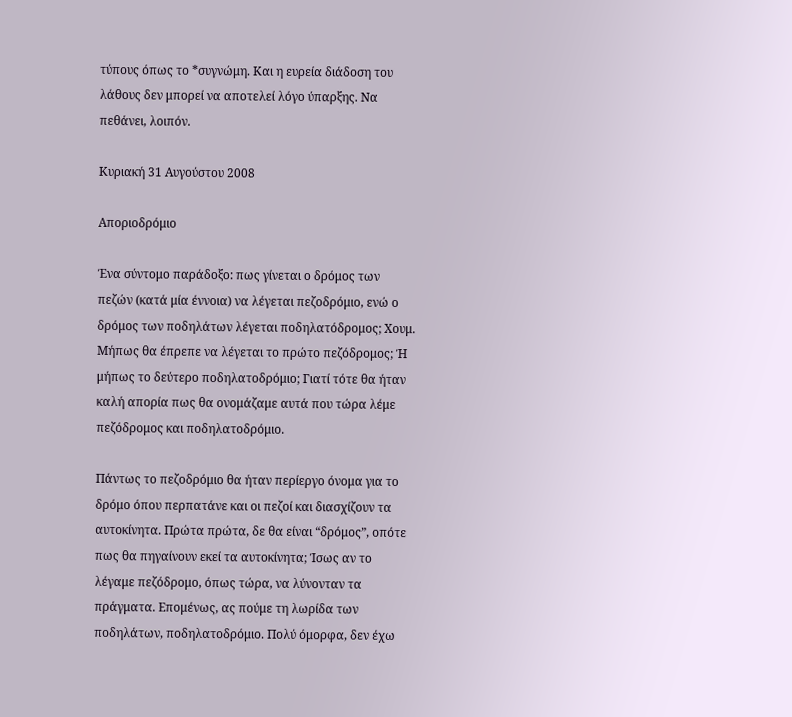τύπους όπως το *συγνώμη. Και η ευρεία διάδοση του λάθους δεν μπορεί να αποτελεί λόγο ύπαρξης. Να πεθάνει, λοιπόν.

Κυριακή 31 Αυγούστου 2008

Αποριοδρόμιο

Ένα σύντομο παράδοξο: πως γίνεται ο δρόμος των πεζών (κατά μία έννοια) να λέγεται πεζοδρόμιο, ενώ ο δρόμος των ποδηλάτων λέγεται ποδηλατόδρομος; Χουμ. Μήπως θα έπρεπε να λέγεται το πρώτο πεζόδρομος; Ή μήπως το δεύτερο ποδηλατοδρόμιο; Γιατί τότε θα ήταν καλή απορία πως θα ονομάζαμε αυτά που τώρα λέμε πεζόδρομος και ποδηλατοδρόμιο.

Πάντως το πεζοδρόμιο θα ήταν περίεργο όνομα για το δρόμο όπου περπατάνε και οι πεζοί και διασχίζουν τα αυτοκίνητα. Πρώτα πρώτα, δε θα είναι “δρόμος”, οπότε πως θα πηγαίνουν εκεί τα αυτοκίνητα; Ίσως αν το λέγαμε πεζόδρομο, όπως τώρα, να λύνονταν τα πράγματα. Επομένως, ας πούμε τη λωρίδα των ποδηλάτων, ποδηλατοδρόμιο. Πολύ όμορφα, δεν έχω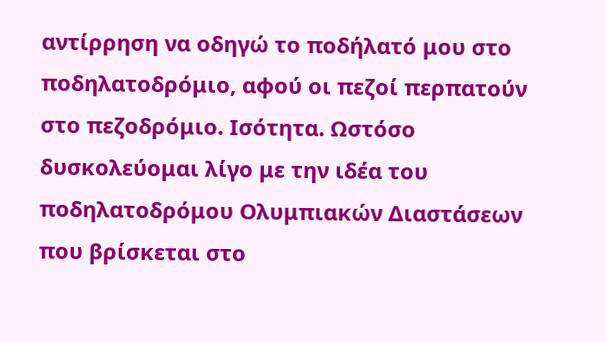αντίρρηση να οδηγώ το ποδήλατό μου στο ποδηλατοδρόμιο, αφού οι πεζοί περπατούν στο πεζοδρόμιο. Ισότητα. Ωστόσο δυσκολεύομαι λίγο με την ιδέα του ποδηλατοδρόμου Ολυμπιακών Διαστάσεων που βρίσκεται στο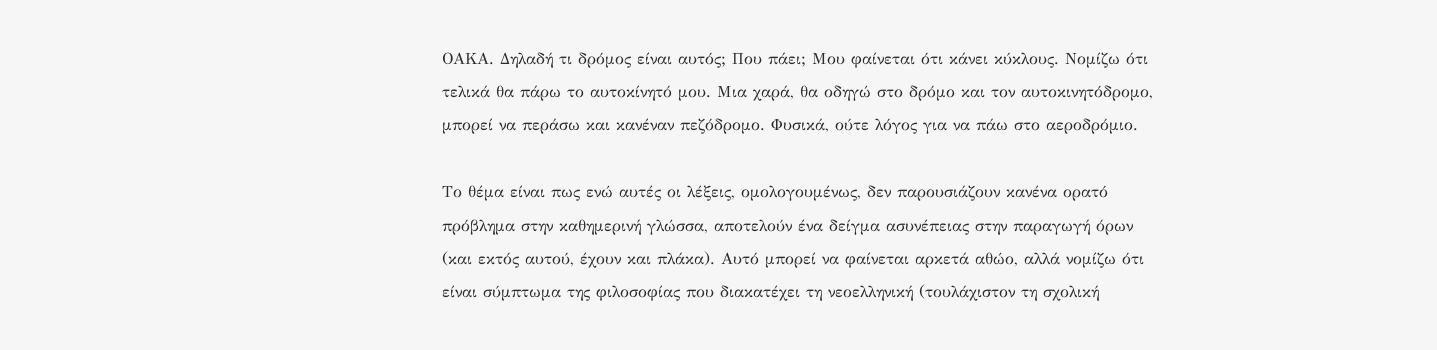ΟΑΚΑ. Δηλαδή τι δρόμος είναι αυτός; Που πάει; Μου φαίνεται ότι κάνει κύκλους. Νομίζω ότι τελικά θα πάρω το αυτοκίνητό μου. Μια χαρά, θα οδηγώ στο δρόμο και τον αυτοκινητόδρομο, μπορεί να περάσω και κανέναν πεζόδρομο. Φυσικά, ούτε λόγος για να πάω στο αεροδρόμιο.

Το θέμα είναι πως ενώ αυτές οι λέξεις, ομολογουμένως, δεν παρουσιάζουν κανένα ορατό πρόβλημα στην καθημερινή γλώσσα, αποτελούν ένα δείγμα ασυνέπειας στην παραγωγή όρων (και εκτός αυτού, έχουν και πλάκα). Αυτό μπορεί να φαίνεται αρκετά αθώο, αλλά νομίζω ότι είναι σύμπτωμα της φιλοσοφίας που διακατέχει τη νεοελληνική (τουλάχιστον τη σχολική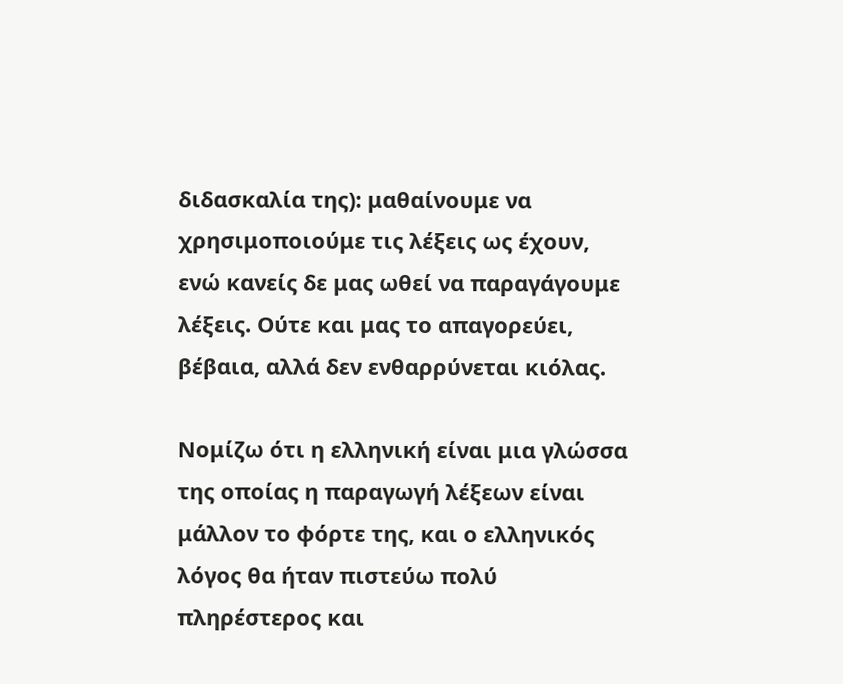διδασκαλία της): μαθαίνουμε να χρησιμοποιούμε τις λέξεις ως έχουν, ενώ κανείς δε μας ωθεί να παραγάγουμε λέξεις. Ούτε και μας το απαγορεύει, βέβαια, αλλά δεν ενθαρρύνεται κιόλας.

Νομίζω ότι η ελληνική είναι μια γλώσσα της οποίας η παραγωγή λέξεων είναι μάλλον το φόρτε της, και ο ελληνικός λόγος θα ήταν πιστεύω πολύ πληρέστερος και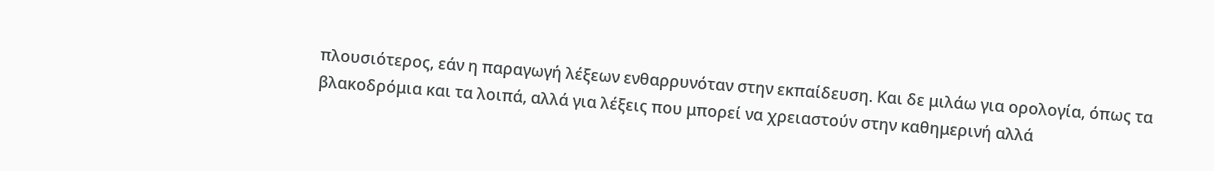πλουσιότερος, εάν η παραγωγή λέξεων ενθαρρυνόταν στην εκπαίδευση. Και δε μιλάω για ορολογία, όπως τα βλακοδρόμια και τα λοιπά, αλλά για λέξεις που μπορεί να χρειαστούν στην καθημερινή αλλά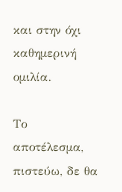και στην όχι καθημερινή ομιλία.

Το αποτέλεσμα, πιστεύω, δε θα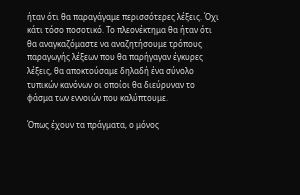ήταν ότι θα παραγάγαμε περισσότερες λέξεις. Όχι κάτι τόσο ποσοτικό. Το πλεονέκτημα θα ήταν ότι θα αναγκαζόμαστε να αναζητήσουμε τρόπους παραγωγής λέξεων που θα παρήγαγαν έγκυρες λέξεις, θα αποκτούσαμε δηλαδή ένα σύνολο τυπικών κανόνων οι οποίοι θα διεύρυναν το φάσμα των εννοιών που καλύπτουμε.

Όπως έχουν τα πράγματα, ο μόνος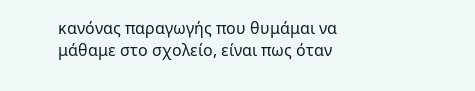κανόνας παραγωγής που θυμάμαι να μάθαμε στο σχολείο, είναι πως όταν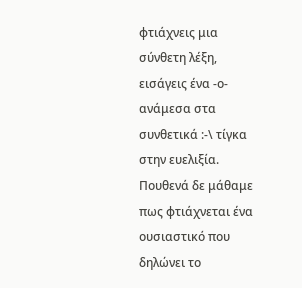φτιάχνεις μια σύνθετη λέξη, εισάγεις ένα -ο- ανάμεσα στα συνθετικά :-\ τίγκα στην ευελιξία. Πουθενά δε μάθαμε πως φτιάχνεται ένα ουσιαστικό που δηλώνει το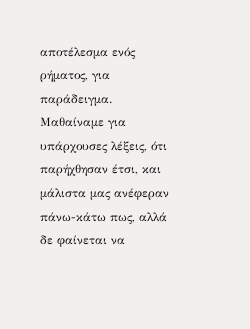αποτέλεσμα ενός ρήματος, για παράδειγμα. Μαθαίναμε για υπάρχουσες λέξεις, ότι παρήχθησαν έτσι, και μάλιστα μας ανέφεραν πάνω-κάτω πως, αλλά δε φαίνεται να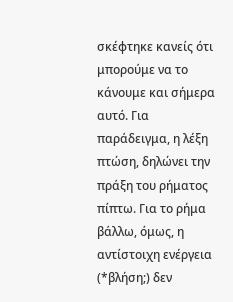σκέφτηκε κανείς ότι μπορούμε να το κάνουμε και σήμερα αυτό. Για παράδειγμα, η λέξη πτώση, δηλώνει την πράξη του ρήματος πίπτω. Για το ρήμα βάλλω, όμως, η αντίστοιχη ενέργεια (*βλήση;) δεν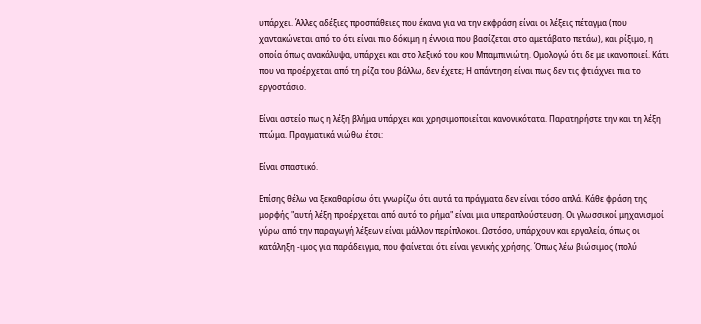υπάρχει. Άλλες αδέξιες προσπάθειες που έκανα για να την εκφράση είναι οι λέξεις πέταγμα (που χαντακώνεται από το ότι είναι πιο δόκιμη η έννοια που βασίζεται στο αμετάβατο πετάω), και ρίξιμο, η οποία όπως ανακάλυψα, υπάρχει και στο λεξικό του κου Μπαμπινιώτη. Ομολογώ ότι δε με ικανοποιεί. Κάτι που να προέρχεται από τη ρίζα του βάλλω, δεν έχετε; Η απάντηση είναι πως δεν τις φτιάχνει πια το εργοστάσιο.

Είναι αστείο πως η λέξη βλήμα υπάρχει και χρησιμοποιείται κανονικότατα. Παρατηρήστε την και τη λέξη πτώμα. Πραγματικά νιώθω έτσι:

Είναι σπαστικό.

Επίσης θέλω να ξεκαθαρίσω ότι γνωρίζω ότι αυτά τα πράγματα δεν είναι τόσο απλά. Κάθε φράση της μορφής "αυτή λέξη προέρχεται από αυτό το ρήμα" είναι μια υπεραπλούστευση. Οι γλωσσικοί μηχανισμοί γύρω από την παραγωγή λέξεων είναι μάλλον περίπλοκοι. Ωστόσο, υπάρχουν και εργαλεία, όπως οι κατάληξη -ιμος για παράδειγμα, που φαίνεται ότι είναι γενικής χρήσης. Όπως λέω βιώσιμος (πολύ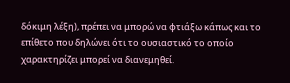δόκιμη λέξη), πρέπει να μπορώ να φτιάξω κάπως και το επίθετο που δηλώνει ότι το ουσιαστικό το οποίο χαρακτηρίζει μπορεί να διανεμηθεί.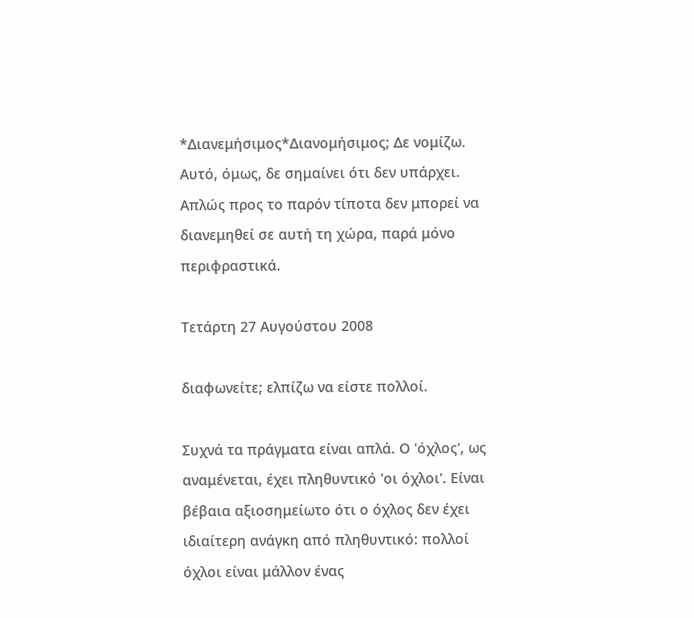*Διανεμήσιμος*Διανομήσιμος; Δε νομίζω. Αυτό, όμως, δε σημαίνει ότι δεν υπάρχει. Απλώς προς το παρόν τίποτα δεν μπορεί να διανεμηθεί σε αυτή τη χώρα, παρά μόνο περιφραστικά.

Τετάρτη 27 Αυγούστου 2008

διαφωνείτε; ελπίζω να είστε πολλοί.

Συχνά τα πράγματα είναι απλά. Ο 'όχλος', ως αναμένεται, έχει πληθυντικό 'οι όχλοι'. Είναι βέβαια αξιοσημείωτο ότι ο όχλος δεν έχει ιδιαίτερη ανάγκη από πληθυντικό: πολλοί όχλοι είναι μάλλον ένας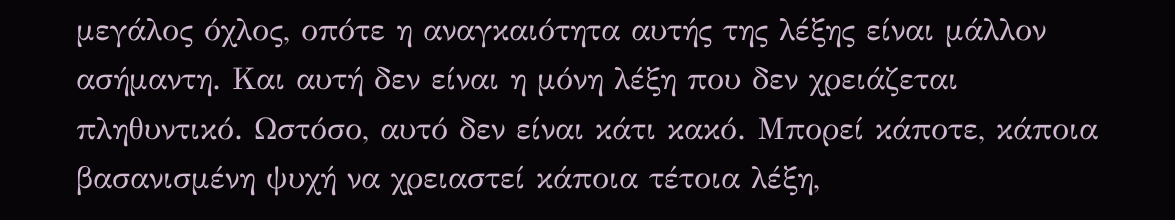μεγάλος όχλος, οπότε η αναγκαιότητα αυτής της λέξης είναι μάλλον ασήμαντη. Και αυτή δεν είναι η μόνη λέξη που δεν χρειάζεται πληθυντικό. Ωστόσο, αυτό δεν είναι κάτι κακό. Μπορεί κάποτε, κάποια βασανισμένη ψυχή να χρειαστεί κάποια τέτοια λέξη,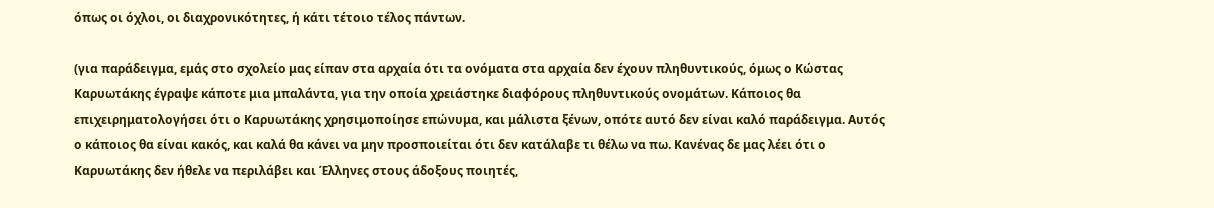όπως οι όχλοι, οι διαχρονικότητες, ή κάτι τέτοιο τέλος πάντων.

(για παράδειγμα, εμάς στο σχολείο μας είπαν στα αρχαία ότι τα ονόματα στα αρχαία δεν έχουν πληθυντικούς, όμως ο Κώστας Καρυωτάκης έγραψε κάποτε μια μπαλάντα, για την οποία χρειάστηκε διαφόρους πληθυντικούς ονομάτων. Κάποιος θα επιχειρηματολογήσει ότι ο Καρυωτάκης χρησιμοποίησε επώνυμα, και μάλιστα ξένων, οπότε αυτό δεν είναι καλό παράδειγμα. Αυτός ο κάποιος θα είναι κακός, και καλά θα κάνει να μην προσποιείται ότι δεν κατάλαβε τι θέλω να πω. Κανένας δε μας λέει ότι ο Καρυωτάκης δεν ήθελε να περιλάβει και Έλληνες στους άδοξους ποιητές,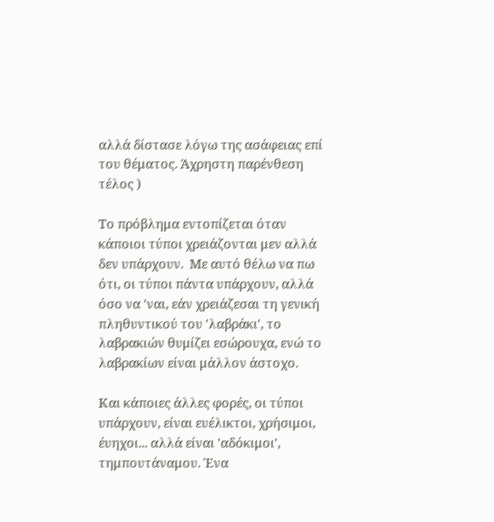αλλά δίστασε λόγω της ασάφειας επί του θέματος. Άχρηστη παρένθεση τέλος )

Το πρόβλημα εντοπίζεται όταν κάποιοι τύποι χρειάζονται μεν αλλά δεν υπάρχουν.  Με αυτό θέλω να πω ότι, οι τύποι πάντα υπάρχουν, αλλά όσο να 'ναι, εάν χρειάζεσαι τη γενική πληθυντικού του 'λαβράκι', το λαβρακιών θυμίζει εσώρουχα, ενώ το λαβρακίων είναι μάλλον άστοχο.

Και κάποιες άλλες φορές, οι τύποι υπάρχουν, είναι ευέλικτοι, χρήσιμοι, έυηχοι... αλλά είναι 'αδόκιμοι', τημπουτάναμου. Ένα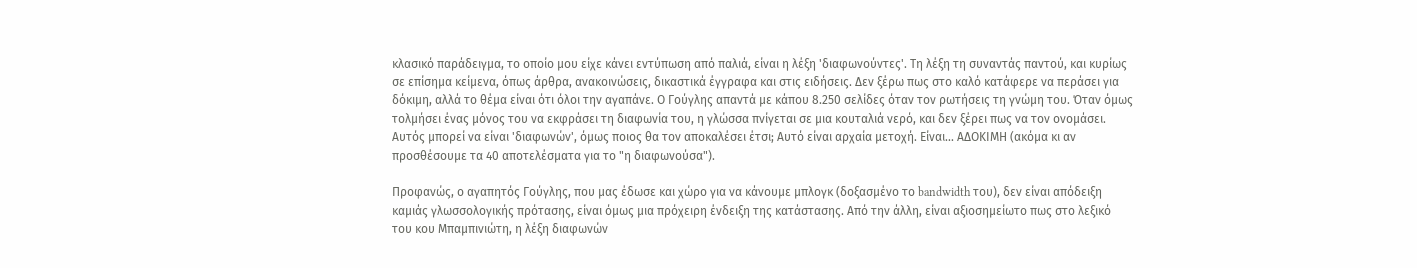κλασικό παράδειγμα, το οποίο μου είχε κάνει εντύπωση από παλιά, είναι η λέξη 'διαφωνούντες'. Τη λέξη τη συναντάς παντού, και κυρίως σε επίσημα κείμενα, όπως άρθρα, ανακοινώσεις, δικαστικά έγγραφα και στις ειδήσεις. Δεν ξέρω πως στο καλό κατάφερε να περάσει για δόκιμη, αλλά το θέμα είναι ότι όλοι την αγαπάνε. Ο Γούγλης απαντά με κάπου 8.250 σελίδες όταν τον ρωτήσεις τη γνώμη του. Όταν όμως τολμήσει ένας μόνος του να εκφράσει τη διαφωνία του, η γλώσσα πνίγεται σε μια κουταλιά νερό, και δεν ξέρει πως να τον ονομάσει. Αυτός μπορεί να είναι 'διαφωνών', όμως ποιος θα τον αποκαλέσει έτσι; Αυτό είναι αρχαία μετοχή. Είναι... ΑΔΟΚΙΜΗ (ακόμα κι αν προσθέσουμε τα 40 αποτελέσματα για το "η διαφωνούσα").

Προφανώς, ο αγαπητός Γούγλης, που μας έδωσε και χώρο για να κάνουμε μπλογκ (δοξασμένο το bandwidth του), δεν είναι απόδειξη καμιάς γλωσσολογικής πρότασης, είναι όμως μια πρόχειρη ένδειξη της κατάστασης. Από την άλλη, είναι αξιοσημείωτο πως στο λεξικό του κου Μπαμπινιώτη, η λέξη διαφωνών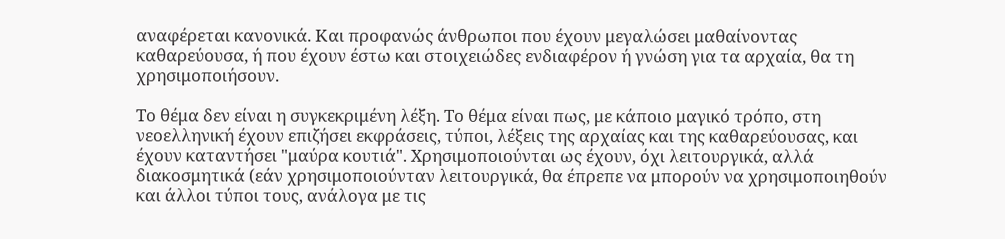αναφέρεται κανονικά. Και προφανώς άνθρωποι που έχουν μεγαλώσει μαθαίνοντας καθαρεύουσα, ή που έχουν έστω και στοιχειώδες ενδιαφέρον ή γνώση για τα αρχαία, θα τη χρησιμοποιήσουν.

Το θέμα δεν είναι η συγκεκριμένη λέξη. Το θέμα είναι πως, με κάποιο μαγικό τρόπο, στη νεοελληνική έχουν επιζήσει εκφράσεις, τύποι, λέξεις της αρχαίας και της καθαρεύουσας, και έχουν καταντήσει "μαύρα κουτιά". Χρησιμοποιούνται ως έχουν, όχι λειτουργικά, αλλά διακοσμητικά (εάν χρησιμοποιούνταν λειτουργικά, θα έπρεπε να μπορούν να χρησιμοποιηθούν και άλλοι τύποι τους, ανάλογα με τις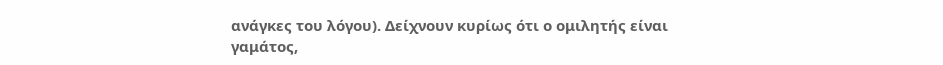ανάγκες του λόγου). Δείχνουν κυρίως ότι ο ομιλητής είναι γαμάτος,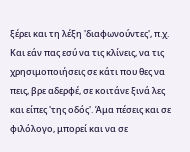ξέρει και τη λέξη 'διαφωνούντες', π.χ. Και εάν πας εσύ να τις κλίνεις, να τις χρησιμοποιήσεις σε κάτι που θες να πεις, βρε αδερφέ, σε κοιτάνε ξινά λες και είπες 'της οδός'. Άμα πέσεις και σε φιλόλογο, μπορεί και να σε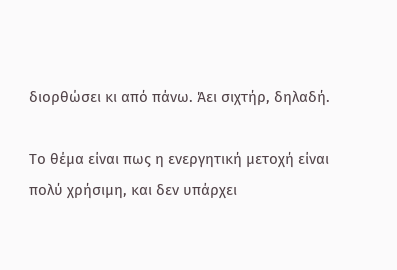διορθώσει κι από πάνω. Άει σιχτήρ, δηλαδή.

Το θέμα είναι πως η ενεργητική μετοχή είναι πολύ χρήσιμη, και δεν υπάρχει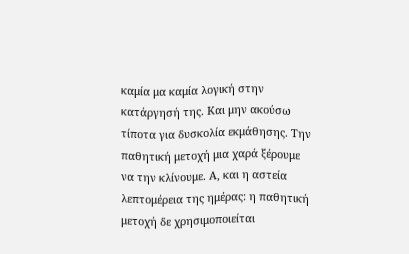καμία μα καμία λογική στην κατάργησή της. Και μην ακούσω τίποτα για δυσκολία εκμάθησης. Την παθητική μετοχή μια χαρά ξέρουμε να την κλίνουμε. Α, και η αστεία λεπτομέρεια της ημέρας: η παθητική μετοχή δε χρησιμοποιείται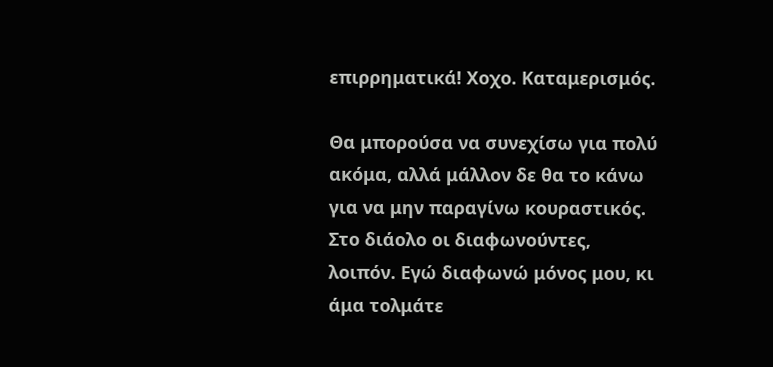επιρρηματικά! Χοχο. Καταμερισμός.

Θα μπορούσα να συνεχίσω για πολύ ακόμα, αλλά μάλλον δε θα το κάνω για να μην παραγίνω κουραστικός. Στο διάολο οι διαφωνούντες, λοιπόν. Εγώ διαφωνώ μόνος μου, κι άμα τολμάτε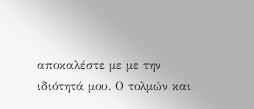αποκαλέστε με με την ιδιότητά μου. Ο τολμών και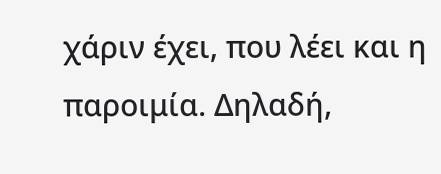χάριν έχει, που λέει και η παροιμία. Δηλαδή,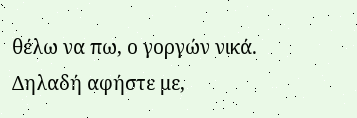θέλω να πω, ο γοργών νικά. Δηλαδή αφήστε με,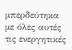μπερδεύτηκα με όλες αυτές τις ενεργητικές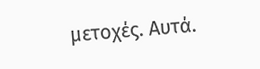μετοχές. Αυτά.